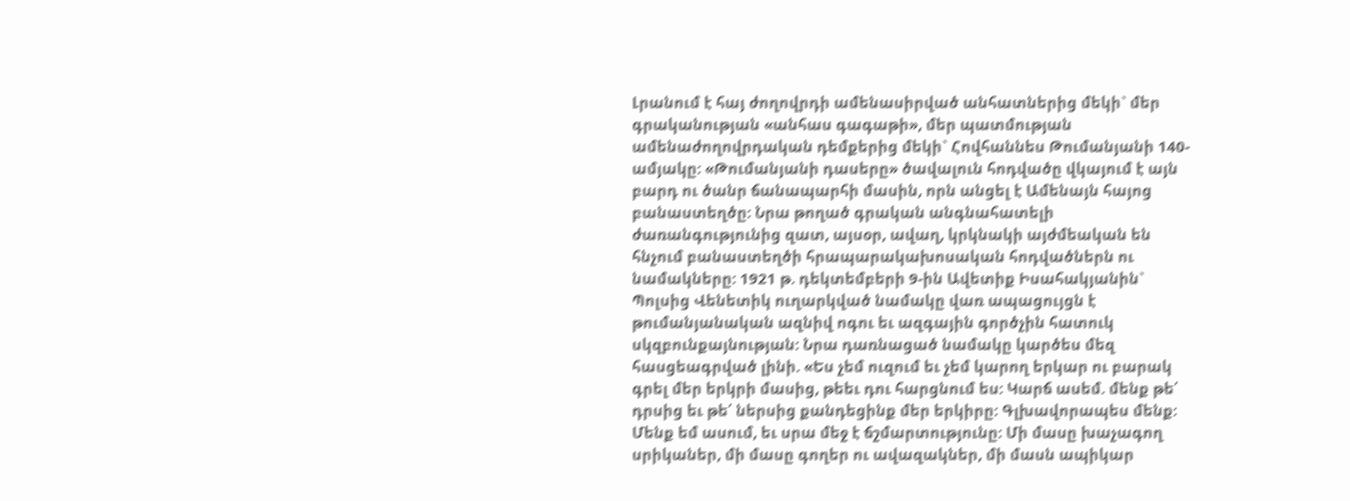Լրանում է հայ ժողովրդի ամենասիրված անհատներից մեկի` մեր գրականության «անհաս գագաթի», մեր պատմության ամենաժողովրդական դեմքերից մեկի` Հովհաննես Թումանյանի 140-ամյակը: «Թումանյանի դասերը» ծավալուն հոդվածը վկայում է այն բարդ ու ծանր ճանապարհի մասին, որն անցել է Ամենայն հայոց բանաստեղծը: Նրա թողած գրական անգնահատելի ժառանգությունից զատ, այսօր, ավաղ, կրկնակի այժմեական են հնչում բանաստեղծի հրապարակախոսական հոդվածներն ու նամակները: 1921 թ. դեկտեմբերի 9-ին Ավետիք Իսահակյանին` Պոլսից Վենետիկ ուղարկված նամակը վառ ապացույցն է թումանյանական ազնիվ ոգու եւ ազգային գործչին հատուկ սկզբունքայնության: Նրա դառնացած նամակը կարծես մեզ հասցեագրված լինի. «Ես չեմ ուզում եւ չեմ կարող երկար ու բարակ գրել մեր երկրի մասից, թեեւ դու հարցնում ես: Կարճ ասեմ. մենք թե՛ դրսից եւ թե՛ ներսից քանդեցինք մեր երկիրը: Գլխավորապես մենք: Մենք եմ ասում, եւ սրա մեջ է ճշմարտությունը: Մի մասը խաչագող սրիկաներ, մի մասը գողեր ու ավազակներ, մի մասն ապիկար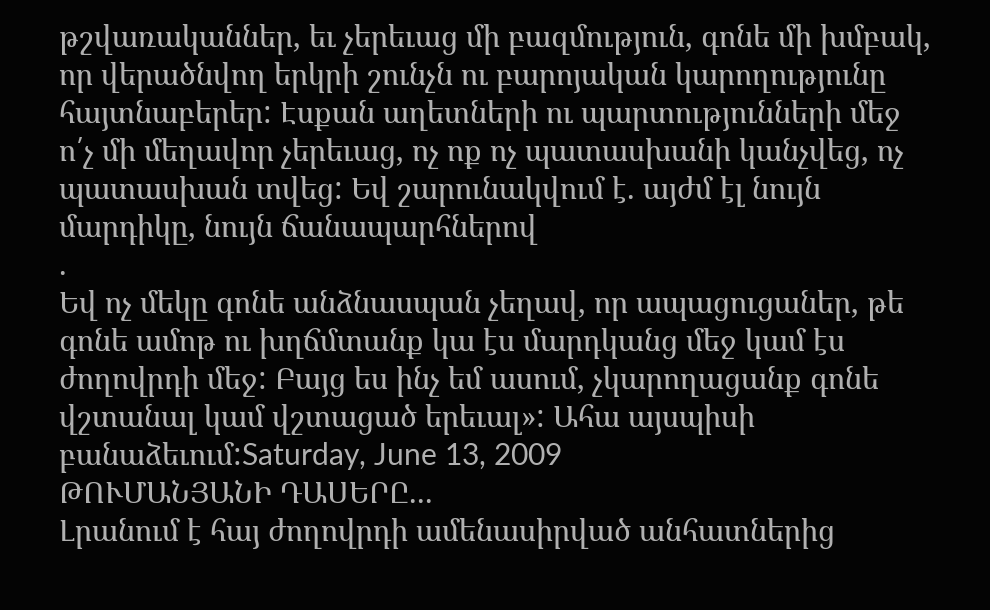թշվառականներ, եւ չերեւաց մի բազմություն, գոնե մի խմբակ, որ վերածնվող երկրի շունչն ու բարոյական կարողությունը հայտնաբերեր: Էսքան աղետների ու պարտությունների մեջ ո՛չ մի մեղավոր չերեւաց, ոչ ոք ոչ պատասխանի կանչվեց, ոչ պատասխան տվեց: Եվ շարունակվում է. այժմ էլ նույն մարդիկը, նույն ճանապարհներով
.
Եվ ոչ մեկը գոնե անձնասպան չեղավ, որ ապացուցաներ, թե գոնե ամոթ ու խղճմտանք կա էս մարդկանց մեջ կամ էս ժողովրդի մեջ: Բայց ես ինչ եմ ասում, չկարողացանք գոնե վշտանալ կամ վշտացած երեւալ»: Ահա այսպիսի բանաձեւում:Saturday, June 13, 2009
ԹՈՒՄԱՆՅԱՆԻ ԴԱՍԵՐԸ...
Լրանում է հայ ժողովրդի ամենասիրված անհատներից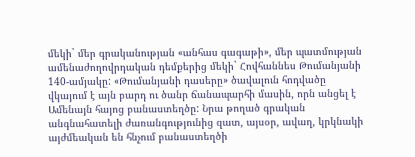մեկի` մեր գրականության «անհաս գագաթի», մեր պատմության ամենաժողովրդական դեմքերից մեկի` Հովհաննես Թումանյանի 140-ամյակը: «Թումանյանի դասերը» ծավալուն հոդվածը վկայում է այն բարդ ու ծանր ճանապարհի մասին, որն անցել է Ամենայն հայոց բանաստեղծը: Նրա թողած գրական անգնահատելի ժառանգությունից զատ, այսօր, ավաղ, կրկնակի այժմեական են հնչում բանաստեղծի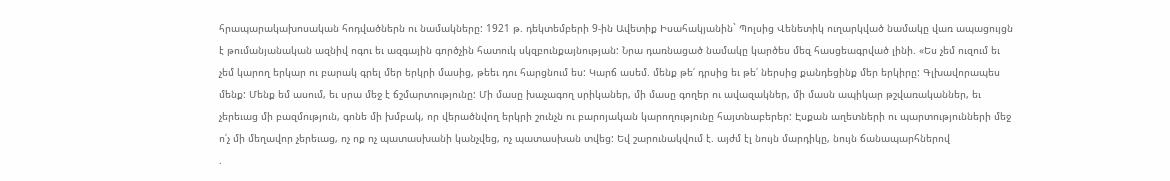հրապարակախոսական հոդվածներն ու նամակները: 1921 թ. դեկտեմբերի 9-ին Ավետիք Իսահակյանին` Պոլսից Վենետիկ ուղարկված նամակը վառ ապացույցն է թումանյանական ազնիվ ոգու եւ ազգային գործչին հատուկ սկզբունքայնության: Նրա դառնացած նամակը կարծես մեզ հասցեագրված լինի. «Ես չեմ ուզում եւ չեմ կարող երկար ու բարակ գրել մեր երկրի մասից, թեեւ դու հարցնում ես: Կարճ ասեմ. մենք թե՛ դրսից եւ թե՛ ներսից քանդեցինք մեր երկիրը: Գլխավորապես մենք: Մենք եմ ասում, եւ սրա մեջ է ճշմարտությունը: Մի մասը խաչագող սրիկաներ, մի մասը գողեր ու ավազակներ, մի մասն ապիկար թշվառականներ, եւ չերեւաց մի բազմություն, գոնե մի խմբակ, որ վերածնվող երկրի շունչն ու բարոյական կարողությունը հայտնաբերեր: Էսքան աղետների ու պարտությունների մեջ ո՛չ մի մեղավոր չերեւաց, ոչ ոք ոչ պատասխանի կանչվեց, ոչ պատասխան տվեց: Եվ շարունակվում է. այժմ էլ նույն մարդիկը, նույն ճանապարհներով
.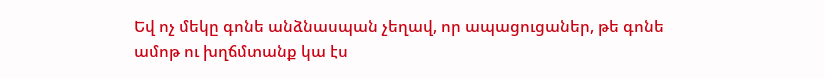Եվ ոչ մեկը գոնե անձնասպան չեղավ, որ ապացուցաներ, թե գոնե ամոթ ու խղճմտանք կա էս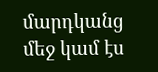մարդկանց մեջ կամ էս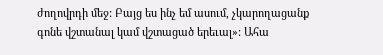ժողովրդի մեջ: Բայց ես ինչ եմ ասում, չկարողացանք գոնե վշտանալ կամ վշտացած երեւալ»: Ահա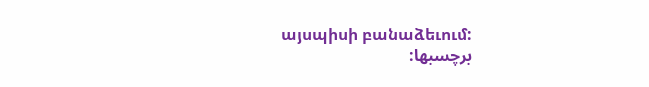այսպիսի բանաձեւում:
برچسبها: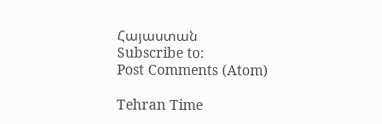Հայաստան
Subscribe to:
Post Comments (Atom)

Tehran Time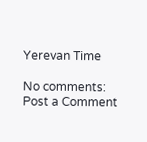Yerevan Time

No comments:
Post a Comment